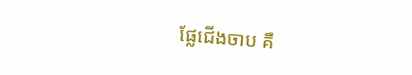ផ្លែជើងចាប គឺ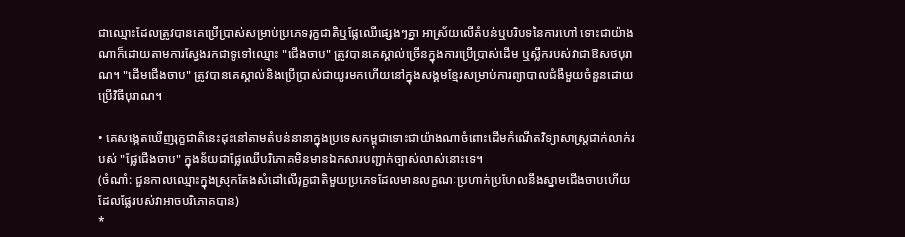ជាឈ្មោះដែលត្រូវបានគេប្រើប្រាស់សម្រាប់ប្រភេទរុក្ខជាតិឬផ្លែឈើផ្សេងៗគ្នា អាស្រ័យលើតំបន់ឬបរិបទនៃការហៅ ទោះជាយ៉ាងណាក៏ដោយតាមការស្វែងរកជាទូទៅឈ្មោះ "ជើងចាប" ត្រូវបានគេស្គាល់ច្រើនក្នុងការប្រើប្រាស់ដើម ឬស្លឹករបស់វាជាឱសថបុរាណ។ "ដើមជើងចាប" ត្រូវបានគេស្គាល់និងប្រើប្រាស់ជាយូរមកហើយនៅក្នុងសង្គមខ្មែរសម្រាប់ការព្យាបាលជំងឺមួយចំនួនដោយប្រើវិធីបុរាណ។

• គេសង្កេតឃើញរុក្ខជាតិនេះដុះនៅតាមតំបន់នានាក្នុងប្រទេសកម្ពុជាទោះជាយ៉ាងណាចំពោះដើមកំណើតវិទ្យាសាស្ត្រជាក់លាក់របស់ "ផ្លែជើងចាប" ក្នុងន័យជាផ្លែឈើបរិភោគមិនមានឯកសារបញ្ជាក់ច្បាស់លាស់នោះទេ។
(ចំណាំ: ជួនកាលឈ្មោះក្នុងស្រុកតែងសំដៅលើរុក្ខជាតិមួយប្រភេទដែលមានលក្ខណៈប្រហាក់ប្រហែលនឹងស្នាមជើងចាបហើយដែលផ្លែរបស់វាអាចបរិភោគបាន)
*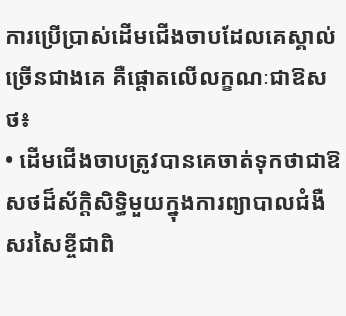ការប្រើប្រាស់ដើមជើងចាបដែលគេស្គាល់ច្រើនជាងគេ គឺផ្ដោតលើលក្ខណៈជាឱសថ៖
• ដើមជើងចាបត្រូវបានគេចាត់ទុកថាជាឱសថដ៏ស័ក្តិសិទ្ធិមួយក្នុងការព្យាបាលជំងឺសរសៃខ្ចីជាពិ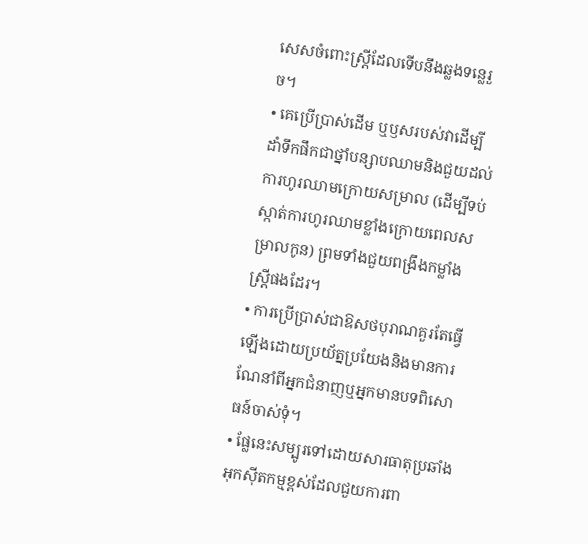សេសចំពោះស្ត្រីដែលទើបនឹងឆ្លងទន្លេរួច។
• គេប្រើប្រាស់ដើម ឬឫសរបស់វាដើម្បីដាំទឹកផឹកជាថ្នាំបន្សាបឈាមនិងជួយដល់ការហូរឈាមក្រោយសម្រាល (ដើម្បីទប់ស្កាត់ការហូរឈាមខ្លាំងក្រោយពេលសម្រាលកូន) ព្រមទាំងជួយពង្រឹងកម្លាំងស្ត្រីផងដែរ។
• ការប្រើប្រាស់ជាឱសថបុរាណគួរតែធ្វើឡើងដោយប្រយ័ត្នប្រយែងនិងមានការណែនាំពីអ្នកជំនាញឬអ្នកមានបទពិសោធន៍ចាស់ទុំ។
• ផ្លែនេះសម្បូរទៅដោយសារធាតុប្រឆាំងអុកស៊ីតកម្មខ្ពស់ដែលជួយការពា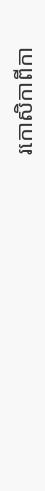រកោសិកាពីកា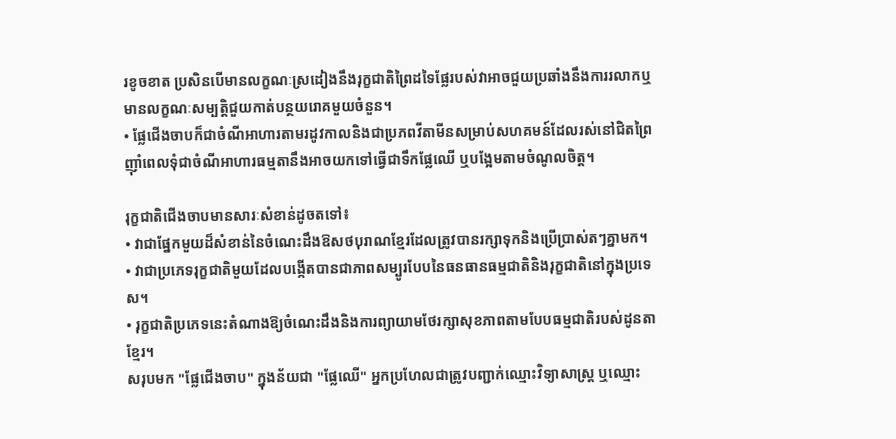រខូចខាត ប្រសិនបើមានលក្ខណៈស្រដៀងនឹងរុក្ខជាតិព្រៃដទៃផ្លែរបស់វាអាចជួយប្រឆាំងនឹងការរលាកឬមានលក្ខណៈសម្បត្តិជួយកាត់បន្ថយរោគមួយចំនួន។
• ផ្លែជើងចាបក៏ជាចំណីអាហារតាមរដូវកាលនិងជាប្រភពវីតាមីនសម្រាប់សហគមន៍ដែលរស់នៅជិតព្រៃញ៉ាំពេលទុំជាចំណីអាហារធម្មតានឹងអាចយកទៅធ្វើជាទឹកផ្លែឈើ ឬបង្អែមតាមចំណូលចិត្ត។

រុក្ខជាតិជើងចាបមានសារៈសំខាន់ដូចតទៅ៖
• វាជាផ្នែកមួយដ៏សំខាន់នៃចំណេះដឹងឱសថបុរាណខ្មែរដែលត្រូវបានរក្សាទុកនិងប្រើប្រាស់តៗគ្នាមក។
• វាជាប្រភេទរុក្ខជាតិមួយដែលបង្កើតបានជាភាពសម្បូរបែបនៃធនធានធម្មជាតិនិងរុក្ខជាតិនៅក្នុងប្រទេស។
• រុក្ខជាតិប្រភេទនេះតំណាងឱ្យចំណេះដឹងនិងការព្យាយាមថែរក្សាសុខភាពតាមបែបធម្មជាតិរបស់ដូនតាខ្មែរ។
សរុបមក "ផ្លែជើងចាប" ក្នុងន័យជា "ផ្លែឈើ" អ្នកប្រហែលជាត្រូវបញ្ជាក់ឈ្មោះវិទ្យាសាស្ត្រ ឬឈ្មោះ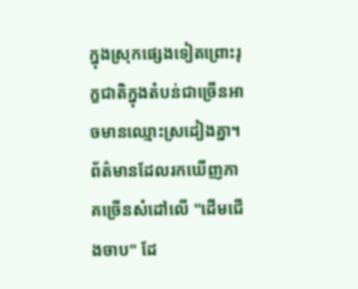ក្នុងស្រុកផ្សេងទៀតព្រោះរុក្ខជាតិក្នុងតំបន់ជាច្រើនអាចមានឈ្មោះស្រដៀងគ្នា។ ព័ត៌មានដែលរកឃើញភាគច្រើនសំដៅលើ "ដើមជើងចាប" ដែ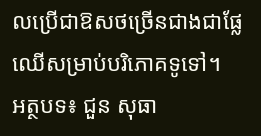លប្រើជាឱសថច្រើនជាងជាផ្លែឈើសម្រាប់បរិភោគទូទៅ។
អត្ថបទ៖ ជួន សុធា